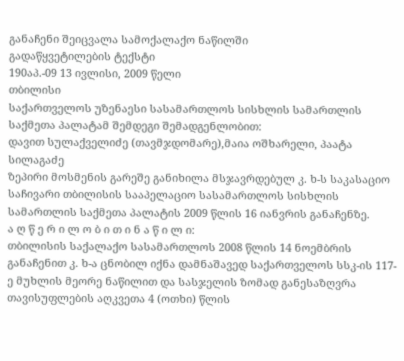განაჩენი შეიცვალა სამოქალაქო ნაწილში
გადაწყვეტილების ტექსტი
190აპ.-09 13 ივლისი, 2009 წელი
თბილისი
საქართველოს უზენაესი სასამართლოს სისხლის სამართლის საქმეთა პალატამ შემდეგი შემადგენლობით:
დავით სულაქველიძე (თავმჯდომარე),მაია ოშხარელი, პაატა სილაგაძე
ზეპირი მოსმენის გარეშე განიხილა მსჯავრდებულ კ. ხ-ს საკასაციო საჩივარი თბილისის სააპელაციო სასამართლოს სისხლის სამართლის საქმეთა პალატის 2009 წლის 16 იანვრის განაჩენზე.
ა ღ წ ე რ ი ლ ო ბ ი თ ი ნ ა წ ი ლ ი:
თბილისის საქალაქო სასამართლოს 2008 წლის 14 ნოემბრის განაჩენით კ. ხ-ა ცნობილ იქნა დამნაშავედ საქართველოს სსკ-ის 117-ე მუხლის მეორე ნაწილით და სასჯელის ზომად განესაზღვრა თავისუფლების აღკვეთა 4 (ოთხი) წლის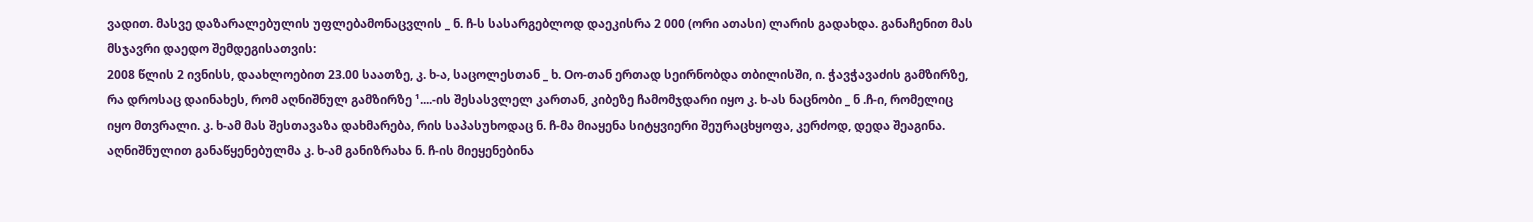ვადით. მასვე დაზარალებულის უფლებამონაცვლის _ ნ. ჩ-ს სასარგებლოდ დაეკისრა 2 000 (ორი ათასი) ლარის გადახდა. განაჩენით მას მსჯავრი დაედო შემდეგისათვის:
2008 წლის 2 ივნისს, დაახლოებით 23.00 საათზე, კ. ხ-ა, საცოლესთან _ ხ. Oო-თან ერთად სეირნობდა თბილისში, ი. ჭავჭავაძის გამზირზე, რა დროსაც დაინახეს, რომ აღნიშნულ გამზირზე ¹....-ის შესასვლელ კართან, კიბეზე ჩამომჯდარი იყო კ. ხ-ას ნაცნობი _ ნ .ჩ-ი, რომელიც იყო მთვრალი. კ. ხ-ამ მას შესთავაზა დახმარება, რის საპასუხოდაც ნ. ჩ-მა მიაყენა სიტყვიერი შეურაცხყოფა, კერძოდ, დედა შეაგინა. აღნიშნულით განაწყენებულმა კ. ხ-ამ განიზრახა ნ. ჩ-ის მიეყენებინა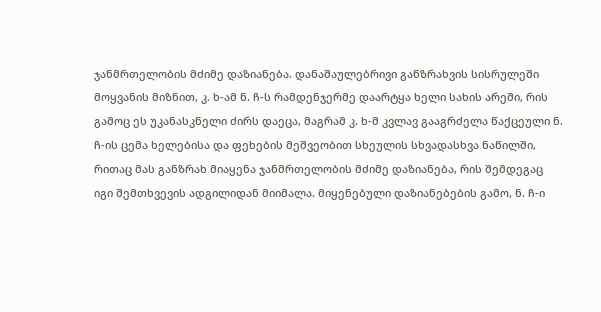ჯანმრთელობის მძიმე დაზიანება. დანაშაულებრივი განზრახვის სისრულეში მოყვანის მიზნით, კ. ხ-ამ ნ. ჩ-ს რამდენჯერმე დაარტყა ხელი სახის არეში, რის გამოც ეს უკანასკნელი ძირს დაეცა, მაგრამ კ. ხ-მ კვლავ გააგრძელა წაქცეული ნ. ჩ-ის ცემა ხელებისა და ფეხების მეშვეობით სხეულის სხვადასხვა ნაწილში, რითაც მას განზრახ მიაყენა ჯანმრთელობის მძიმე დაზიანება, რის შემდეგაც იგი შემთხვევის ადგილიდან მიიმალა. მიყენებული დაზიანებების გამო, ნ. ჩ-ი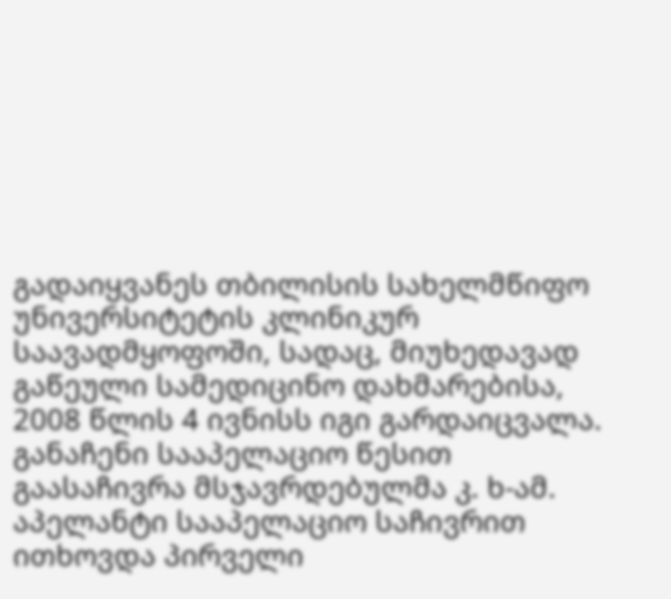გადაიყვანეს თბილისის სახელმწიფო უნივერსიტეტის კლინიკურ საავადმყოფოში, სადაც, მიუხედავად გაწეული სამედიცინო დახმარებისა, 2008 წლის 4 ივნისს იგი გარდაიცვალა.
განაჩენი სააპელაციო წესით გაასაჩივრა მსჯავრდებულმა კ. ხ-ამ. აპელანტი სააპელაციო საჩივრით ითხოვდა პირველი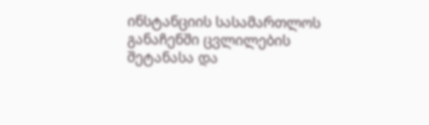ინსტანციის სასამართლოს განაჩენში ცვლილების შეტანასა და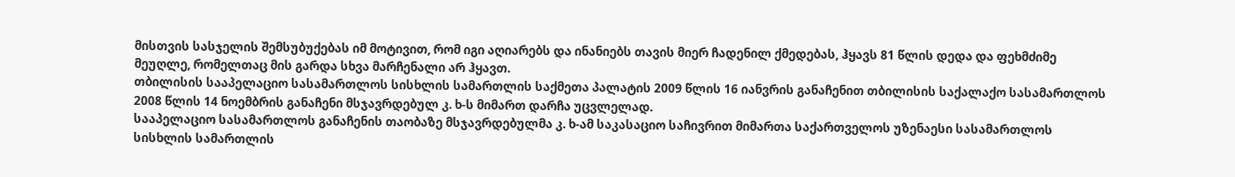მისთვის სასჯელის შემსუბუქებას იმ მოტივით, რომ იგი აღიარებს და ინანიებს თავის მიერ ჩადენილ ქმედებას, ჰყავს 81 წლის დედა და ფეხმძიმე მეუღლე, რომელთაც მის გარდა სხვა მარჩენალი არ ჰყავთ.
თბილისის სააპელაციო სასამართლოს სისხლის სამართლის საქმეთა პალატის 2009 წლის 16 იანვრის განაჩენით თბილისის საქალაქო სასამართლოს 2008 წლის 14 ნოემბრის განაჩენი მსჯავრდებულ კ. ხ-ს მიმართ დარჩა უცვლელად.
სააპელაციო სასამართლოს განაჩენის თაობაზე მსჯავრდებულმა კ. ხ-ამ საკასაციო საჩივრით მიმართა საქართველოს უზენაესი სასამართლოს სისხლის სამართლის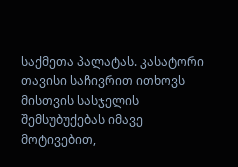საქმეთა პალატას. კასატორი თავისი საჩივრით ითხოვს მისთვის სასჯელის შემსუბუქებას იმავე მოტივებით,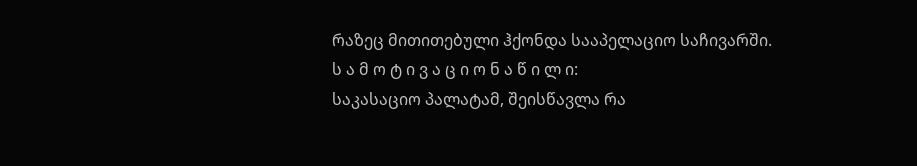რაზეც მითითებული ჰქონდა სააპელაციო საჩივარში.
ს ა მ ო ტ ი ვ ა ც ი ო ნ ა წ ი ლ ი:
საკასაციო პალატამ, შეისწავლა რა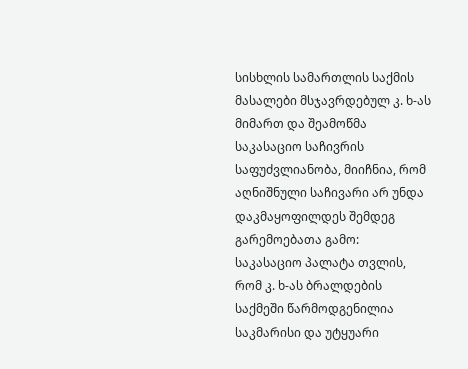სისხლის სამართლის საქმის მასალები მსჯავრდებულ კ. ხ-ას მიმართ და შეამოწმა საკასაციო საჩივრის საფუძვლიანობა, მიიჩნია, რომ აღნიშნული საჩივარი არ უნდა დაკმაყოფილდეს შემდეგ გარემოებათა გამო:
საკასაციო პალატა თვლის, რომ კ. ხ-ას ბრალდების საქმეში წარმოდგენილია საკმარისი და უტყუარი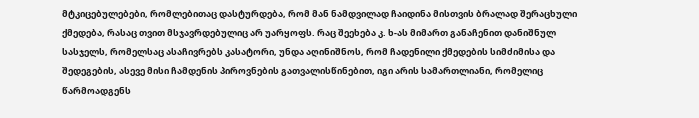მტკიცებულებები, რომლებითაც დასტურდება, რომ მან ნამდვილად ჩაიდინა მისთვის ბრალად შერაცხული ქმედება, რასაც თვით მსჯავრდებულიც არ უარყოფს. რაც შეეხება კ. ხ-ას მიმართ განაჩენით დანიშნულ სასჯელს, რომელსაც ასაჩივრებს კასატორი, უნდა აღინიშნოს, რომ ჩადენილი ქმედების სიმძიმისა და შედეგების, ასევე მისი ჩამდენის პიროვნების გათვალისწინებით, იგი არის სამართლიანი, რომელიც წარმოადგენს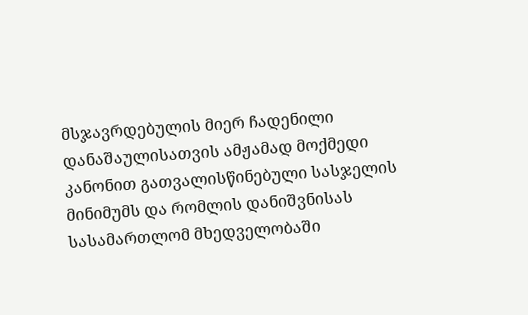მსჯავრდებულის მიერ ჩადენილი დანაშაულისათვის ამჟამად მოქმედი კანონით გათვალისწინებული სასჯელის მინიმუმს და რომლის დანიშვნისას სასამართლომ მხედველობაში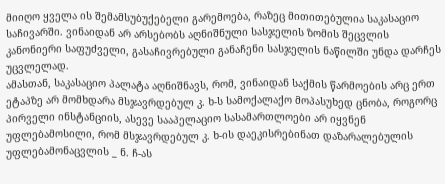მიიღო ყველა ის შემამსუბუქებელი გარემოება, რაზეც მითითებულია საკასაციო საჩივარში. ვინაიდან არ არსებობს აღნიშნული სასჯელის ზომის შეცვლის კანონიერი საფუძველი, გასაჩივრებული განაჩენი სასჯელის ნაწილში უნდა დარჩეს უცვლელად.
ამასთან, საკასაციო პალატა აღნიშნავს, რომ, ვინაიდან საქმის წარმოების არც ერთ ეტაპზე არ მომხდარა მსჯავრდებულ კ. ხ-ს სამოქალაქო მოპასუხედ ცნობა, როგორც პირველი ინსტანციის, ასევე სააპელაციო სასამართლოები არ იყვნენ უფლებამოსილი, რომ მსჯავრდებულ კ. ხ-ის დაეკისრებინათ დაზარალებულის უფლებამონაცვლის _ ნ. ჩ-ას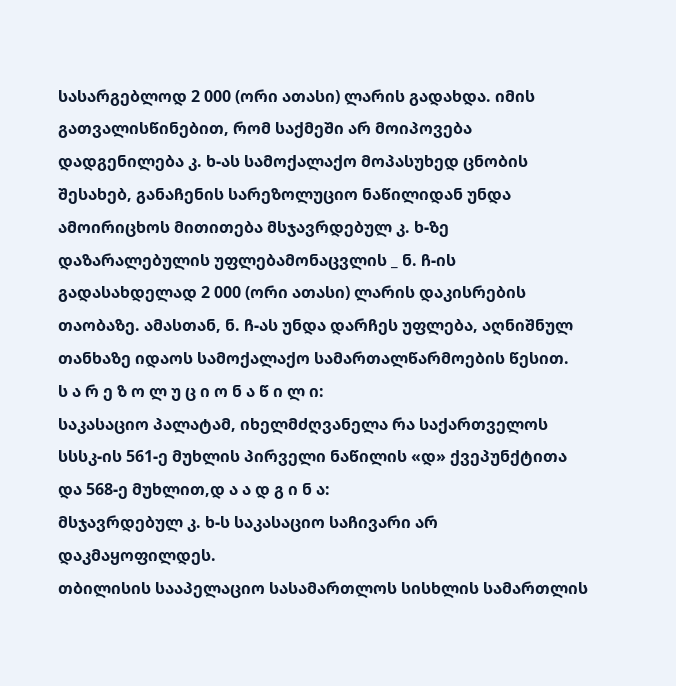სასარგებლოდ 2 000 (ორი ათასი) ლარის გადახდა. იმის გათვალისწინებით, რომ საქმეში არ მოიპოვება დადგენილება კ. ხ-ას სამოქალაქო მოპასუხედ ცნობის შესახებ, განაჩენის სარეზოლუციო ნაწილიდან უნდა ამოირიცხოს მითითება მსჯავრდებულ კ. ხ-ზე დაზარალებულის უფლებამონაცვლის _ ნ. ჩ-ის გადასახდელად 2 000 (ორი ათასი) ლარის დაკისრების თაობაზე. ამასთან, ნ. ჩ-ას უნდა დარჩეს უფლება, აღნიშნულ თანხაზე იდაოს სამოქალაქო სამართალწარმოების წესით.
ს ა რ ე ზ ო ლ უ ც ი ო ნ ა წ ი ლ ი:
საკასაციო პალატამ, იხელმძღვანელა რა საქართველოს სსსკ-ის 561-ე მუხლის პირველი ნაწილის «დ» ქვეპუნქტითა და 568-ე მუხლით,დ ა ა დ გ ი ნ ა:
მსჯავრდებულ კ. ხ-ს საკასაციო საჩივარი არ დაკმაყოფილდეს.
თბილისის სააპელაციო სასამართლოს სისხლის სამართლის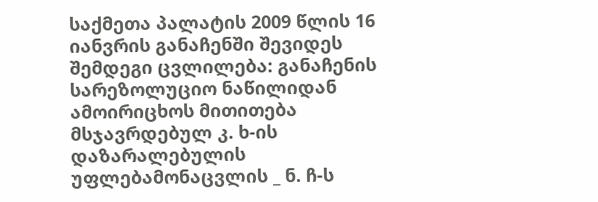საქმეთა პალატის 2009 წლის 16 იანვრის განაჩენში შევიდეს შემდეგი ცვლილება: განაჩენის სარეზოლუციო ნაწილიდან ამოირიცხოს მითითება მსჯავრდებულ კ. ხ-ის დაზარალებულის უფლებამონაცვლის _ ნ. ჩ-ს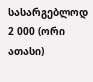სასარგებლოდ 2 000 (ორი ათასი)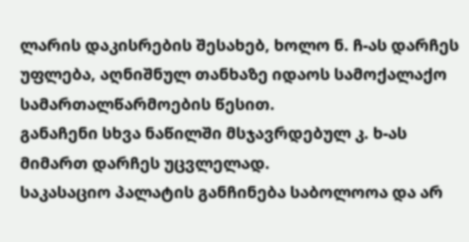ლარის დაკისრების შესახებ, ხოლო ნ. ჩ-ას დარჩეს უფლება, აღნიშნულ თანხაზე იდაოს სამოქალაქო სამართალწარმოების წესით.
განაჩენი სხვა ნაწილში მსჯავრდებულ კ. ხ-ას მიმართ დარჩეს უცვლელად.
საკასაციო პალატის განჩინება საბოლოოა და არ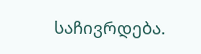საჩივრდება.